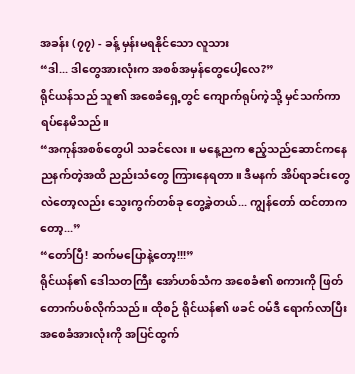အခန်း (၇၇) - ခန့် မှန်းမရနိုင်သော လူသား
“ဒါ... ဒါတွေအားလုံးက အစစ်အမှန်တွေပေါ့လေ?”
ရိုင်ယန်သည် သူ၏ အစေခံရှေ့တွင် ကျောက်ရုပ်ကဲ့သို့ မှင်သက်ကာ ရပ်နေမိသည်။
“အကုန်အစစ်တွေပါ သခင်လေး။ မနေ့ညက ဧည့်သည်ဆောင်ကနေ ညနက်တဲ့အထိ ညည်းသံတွေ ကြားနေရတာ။ ဒီမနက် အိပ်ရာခင်းတွေ လဲတော့လည်း သွေးကွက်တစ်ခု တွေ့ခဲ့တယ်... ကျွန်တော် ထင်တာကတော့...”
“တော်ပြီ! ဆက်မပြောနဲ့တော့!!!”
ရိုင်ယန်၏ ဒေါသတကြီး အော်ဟစ်သံက အစေခံ၏ စကားကို ဖြတ်တောက်ပစ်လိုက်သည်။ ထိုစဉ် ရိုင်ယန်၏ ဖခင် ဝမ်ဒီ ရောက်လာပြီး အစေခံအားလုံးကို အပြင်ထွက်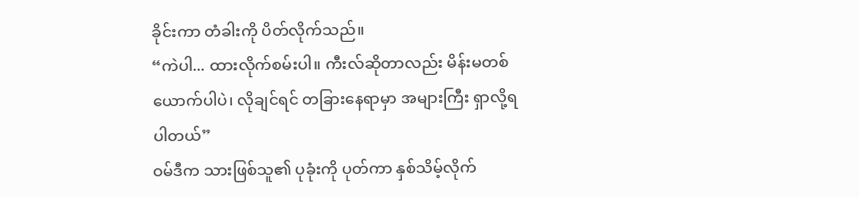ခိုင်းကာ တံခါးကို ပိတ်လိုက်သည်။
“ကဲပါ... ထားလိုက်စမ်းပါ။ ကီးလ်ဆိုတာလည်း မိန်းမတစ်ယောက်ပါပဲ၊ လိုချင်ရင် တခြားနေရာမှာ အများကြီး ရှာလို့ရပါတယ်”
ဝမ်ဒီက သားဖြစ်သူ၏ ပုခုံးကို ပုတ်ကာ နှစ်သိမ့်လိုက်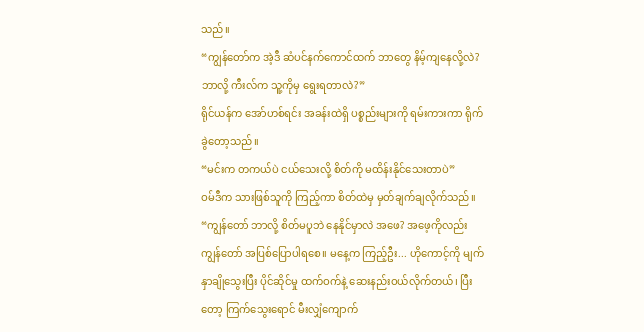သည်။
“ကျွန်တော်က အဲ့ဒီ ဆံပင်နက်ကောင်ထက် ဘာတွေ နိမ့်ကျနေလို့လဲ? ဘာလို့ ကီးလ်က သူ့ကိုမှ ရွေးရတာလဲ?”
ရိုင်ယန်က အော်ဟစ်ရင်း အခန်းထဲရှိ ပစ္စည်းများကို ရမ်းကားကာ ရိုက်ခွဲတော့သည်။
“မင်းက တကယ်ပဲ ငယ်သေးလို့ စိတ်ကို မထိန်းနိုင်သေးတာပဲ”
ဝမ်ဒီက သားဖြစ်သူကို ကြည့်ကာ စိတ်ထဲမှ မှတ်ချက်ချလိုက်သည်။
“ကျွန်တော် ဘာလို့ စိတ်မပူဘဲ နေနိုင်မှာလဲ အဖေ? အဖေ့ကိုလည်း ကျွန်တော် အပြစ်ပြောပါရစေ။ မနေ့က ကြည့်ဦး... ဟိုကောင့်ကို မျက်နှာချိုသွေးပြီး ပိုင်ဆိုင်မှု ထက်ဝက်နဲ့ ဆေးနည်းဝယ်လိုက်တယ်၊ ပြီးတော့ ကြက်သွေးရောင် မီးလျှံကျောက်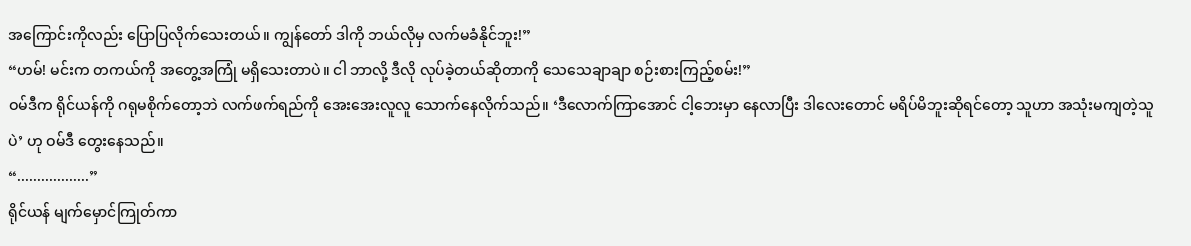အကြောင်းကိုလည်း ပြောပြလိုက်သေးတယ်။ ကျွန်တော် ဒါကို ဘယ်လိုမှ လက်မခံနိုင်ဘူး!”
“ဟမ်! မင်းက တကယ်ကို အတွေ့အကြုံ မရှိသေးတာပဲ။ ငါ ဘာလို့ ဒီလို လုပ်ခဲ့တယ်ဆိုတာကို သေသေချာချာ စဉ်းစားကြည့်စမ်း!”
ဝမ်ဒီက ရိုင်ယန်ကို ဂရုမစိုက်တော့ဘဲ လက်ဖက်ရည်ကို အေးအေးလူလူ သောက်နေလိုက်သည်။ ‘ဒီလောက်ကြာအောင် ငါ့ဘေးမှာ နေလာပြီး ဒါလေးတောင် မရိပ်မိဘူးဆိုရင်တော့ သူဟာ အသုံးမကျတဲ့သူပဲ’ ဟု ဝမ်ဒီ တွေးနေသည်။
“..................”
ရိုင်ယန် မျက်မှောင်ကြုတ်ကာ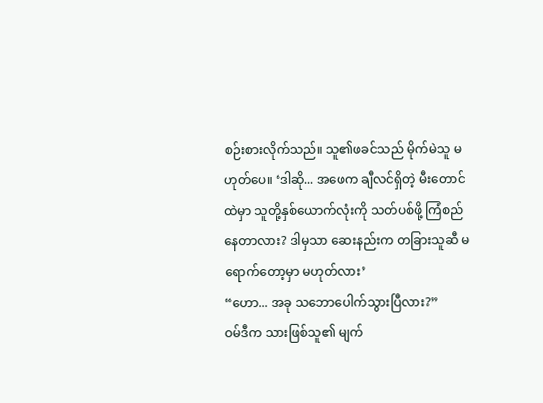စဉ်းစားလိုက်သည်။ သူ၏ဖခင်သည် မိုက်မဲသူ မဟုတ်ပေ။ ‘ဒါဆို... အဖေက ချီလင်ရှိတဲ့ မီးတောင်ထဲမှာ သူတို့နှစ်ယောက်လုံးကို သတ်ပစ်ဖို့ ကြံစည်နေတာလား? ဒါမှသာ ဆေးနည်းက တခြားသူဆီ မရောက်တော့မှာ မဟုတ်လား’
“ဟော... အခု သဘောပေါက်သွားပြီလား?”
ဝမ်ဒီက သားဖြစ်သူ၏ မျက်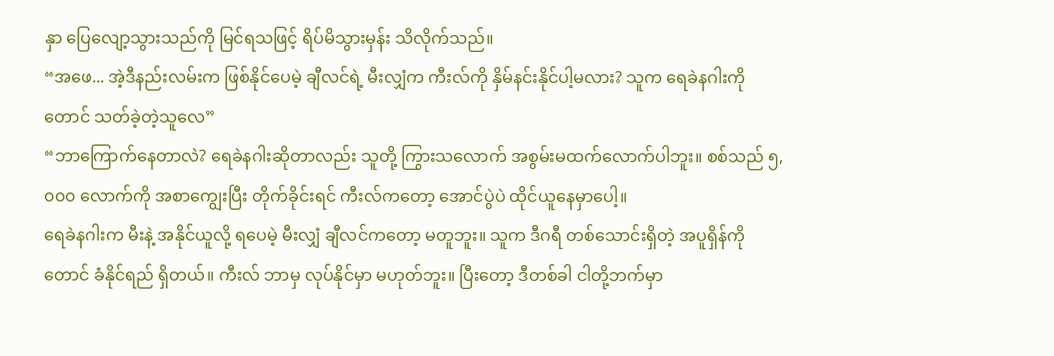နှာ ပြေလျော့သွားသည်ကို မြင်ရသဖြင့် ရိပ်မိသွားမှန်း သိလိုက်သည်။
“အဖေ... အဲ့ဒီနည်းလမ်းက ဖြစ်နိုင်ပေမဲ့ ချီလင်ရဲ့ မီးလျှံက ကီးလ်ကို နှိမ်နင်းနိုင်ပါ့မလား? သူက ရေခဲနဂါးကိုတောင် သတ်ခဲ့တဲ့သူလေ”
“ဘာကြောက်နေတာလဲ? ရေခဲနဂါးဆိုတာလည်း သူတို့ ကြွားသလောက် အစွမ်းမထက်လောက်ပါဘူး။ စစ်သည် ၅,၀၀၀ လောက်ကို အစာကျွေးပြီး တိုက်ခိုင်းရင် ကီးလ်ကတော့ အောင်ပွဲပဲ ထိုင်ယူနေမှာပေါ့။
ရေခဲနဂါးက မီးနဲ့ အနိုင်ယူလို့ ရပေမဲ့ မီးလျှံ ချီလင်ကတော့ မတူဘူး။ သူက ဒီဂရီ တစ်သောင်းရှိတဲ့ အပူရှိန်ကိုတောင် ခံနိုင်ရည် ရှိတယ်။ ကီးလ် ဘာမှ လုပ်နိုင်မှာ မဟုတ်ဘူး။ ပြီးတော့ ဒီတစ်ခါ ငါတို့ဘက်မှာ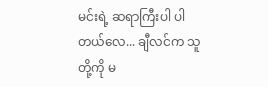မင်းရဲ့ ဆရာကြီးပါ ပါတယ်လေ... ချီလင်က သူတို့ကို မ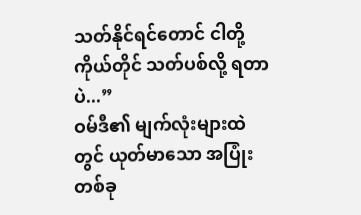သတ်နိုင်ရင်တောင် ငါတို့ကိုယ်တိုင် သတ်ပစ်လို့ ရတာပဲ...”
ဝမ်ဒီ၏ မျက်လုံးများထဲတွင် ယုတ်မာသော အပြုံးတစ်ခု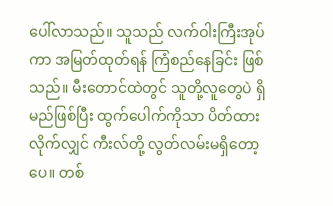ပေါ်လာသည်။ သူသည် လက်ဝါးကြီးအုပ်ကာ အမြတ်ထုတ်ရန် ကြံစည်နေခြင်း ဖြစ်သည်။ မီးတောင်ထဲတွင် သူတို့လူတွေပဲ ရှိမည်ဖြစ်ပြီး ထွက်ပေါက်ကိုသာ ပိတ်ထားလိုက်လျှင် ကီးလ်တို့ လွတ်လမ်းမရှိတော့ပေ။ တစ်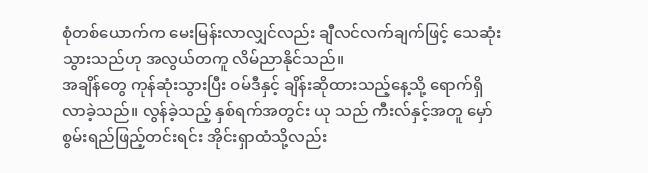စုံတစ်ယောက်က မေးမြန်းလာလျှင်လည်း ချီလင်လက်ချက်ဖြင့် သေဆုံးသွားသည်ဟု အလွယ်တကူ လိမ်ညာနိုင်သည်။
အချိန်တွေ ကုန်ဆုံးသွားပြီး ဝမ်ဒီနှင့် ချိန်းဆိုထားသည့်နေ့သို့ ရောက်ရှိလာခဲ့သည်။ လွန်ခဲ့သည့် နှစ်ရက်အတွင်း ယု သည် ကီးလ်နှင့်အတူ မှော်စွမ်းရည်ဖြည့်တင်းရင်း အိုင်းရှာထံသို့လည်း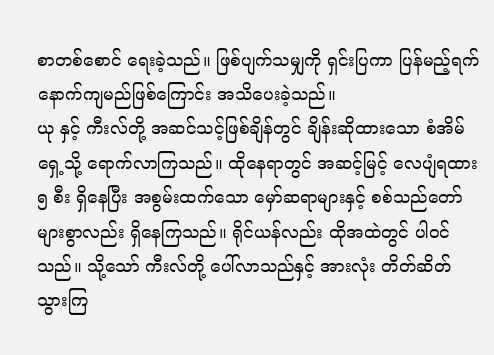စာတစ်စောင် ရေးခဲ့သည်။ ဖြစ်ပျက်သမျှကို ရှင်းပြကာ ပြန်မည့်ရက် နောက်ကျမည်ဖြစ်ကြောင်း အသိပေးခဲ့သည်။
ယု နှင့် ကီးလ်တို့ အဆင်သင့်ဖြစ်ချိန်တွင် ချိန်းဆိုထားသော စံအိမ်ရှေ့သို့ ရောက်လာကြသည်။ ထိုနေရာတွင် အဆင့်မြင့် လေပျံရထား ၅ စီး ရှိနေပြီး အစွမ်းထက်သော မှော်ဆရာများနှင့် စစ်သည်တော်များစွာလည်း ရှိနေကြသည်။ ရိုင်ယန်လည်း ထိုအထဲတွင် ပါဝင်သည်။ သို့သော် ကီးလ်တို့ ပေါ်လာသည်နှင့် အားလုံး တိတ်ဆိတ်သွားကြ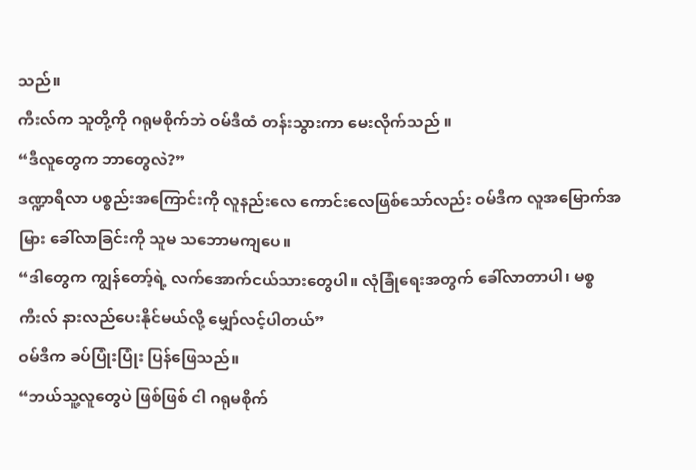သည်။
ကီးလ်က သူတို့ကို ဂရုမစိုက်ဘဲ ဝမ်ဒီထံ တန်းသွားကာ မေးလိုက်သည် ။
“ဒီလူတွေက ဘာတွေလဲ?”
ဒဏ္ဍာရီလာ ပစ္စည်းအကြောင်းကို လူနည်းလေ ကောင်းလေဖြစ်သော်လည်း ဝမ်ဒီက လူအမြောက်အမြား ခေါ်လာခြင်းကို သူမ သဘောမကျပေ။
“ဒါတွေက ကျွန်တော့်ရဲ့ လက်အောက်ငယ်သားတွေပါ။ လုံခြုံရေးအတွက် ခေါ်လာတာပါ၊ မစ္စ ကီးလ် နားလည်ပေးနိုင်မယ်လို့ မျှော်လင့်ပါတယ်”
ဝမ်ဒီက ခပ်ပြုံးပြုံး ပြန်ဖြေသည်။
“ဘယ်သူ့လူတွေပဲ ဖြစ်ဖြစ် ငါ ဂရုမစိုက်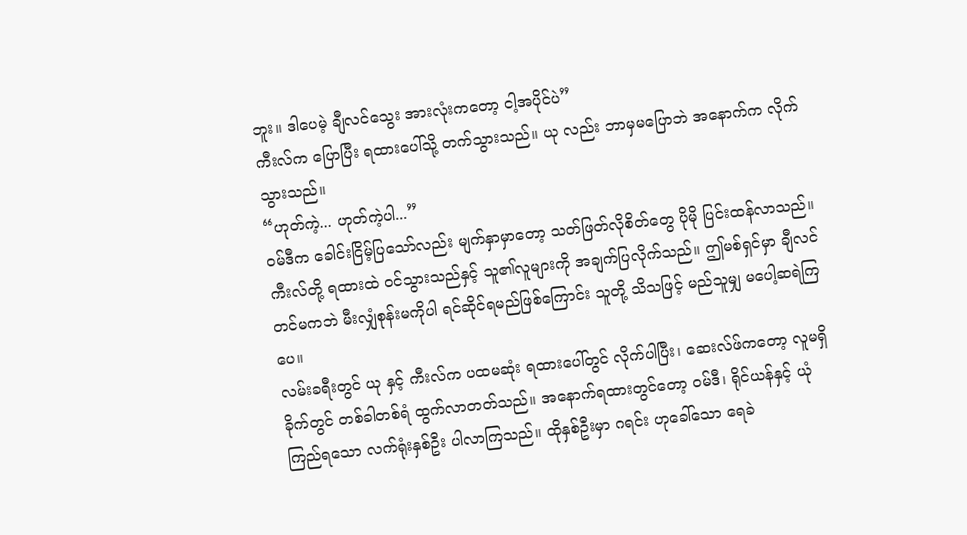ဘူး။ ဒါပေမဲ့ ချီလင်သွေး အားလုံးကတော့ ငါ့အပိုင်ပဲ”
ကီးလ်က ပြောပြီး ရထားပေါ်သို့ တက်သွားသည်။ ယု လည်း ဘာမှမပြောဘဲ အနောက်က လိုက်သွားသည်။
“ဟုတ်ကဲ့... ဟုတ်ကဲ့ပါ...”
ဝမ်ဒီက ခေါင်းငြိမ့်ပြသော်လည်း မျက်နှာမှာတော့ သတ်ဖြတ်လိုစိတ်တွေ ပိုမို ပြင်းထန်လာသည်။ ကီးလ်တို့ ရထားထဲ ဝင်သွားသည်နှင့် သူ၏လူများကို အချက်ပြလိုက်သည်။ ဤမစ်ရှင်မှာ ချီလင်တင်မကဘဲ မီးလျှံစုန်းမကိုပါ ရင်ဆိုင်ရမည်ဖြစ်ကြောင်း သူတို့ သိသဖြင့် မည်သူမျှ မပေါ့ဆရဲကြပေ။
လမ်းခရီးတွင် ယု နှင့် ကီးလ်က ပထမဆုံး ရထားပေါ်တွင် လိုက်ပါပြီး၊ ဆေးလ်ဖ်ကတော့ လူမရှိခိုက်တွင် တစ်ခါတစ်ရံ ထွက်လာတတ်သည်။ အနောက်ရထားတွင်တော့ ဝမ်ဒီ၊ ရိုင်ယန်နှင့် ယုံကြည်ရသော လက်ရုံးနှစ်ဦး ပါလာကြသည်။ ထိုနှစ်ဦးမှာ ဂရင်း ဟုခေါ်သော ရေခဲ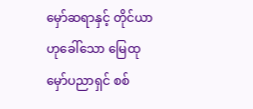မှော်ဆရာနှင့် တိုင်ယာ ဟုခေါ်သော မြေထုမှော်ပညာရှင် စစ်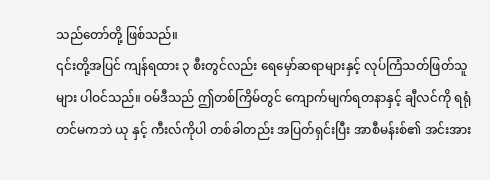သည်တော်တို့ ဖြစ်သည်။
၎င်းတို့အပြင် ကျန်ရထား ၃ စီးတွင်လည်း ရေမှော်ဆရာများနှင့် လုပ်ကြံသတ်ဖြတ်သူများ ပါဝင်သည်။ ဝမ်ဒီသည် ဤတစ်ကြိမ်တွင် ကျောက်မျက်ရတနာနှင့် ချီလင်ကို ရရုံတင်မကဘဲ ယု နှင့် ကီးလ်ကိုပါ တစ်ခါတည်း အပြတ်ရှင်းပြီး အာစီမန်းစ်၏ အင်းအား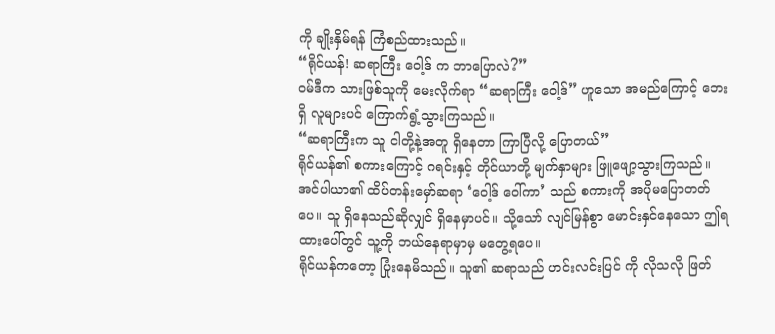ကို ချိုးနှိမ်ရန် ကြံစည်ထားသည်။
“ရိုင်ယန်! ဆရာကြီး ဝေါ့ဒ် က ဘာပြောလဲ?”
ဝမ်ဒီက သားဖြစ်သူကို မေးလိုက်ရာ “ဆရာကြီး ဝေါ့ဒ်” ဟူသော အမည်ကြောင့် ဘေးရှိ လူများပင် ကြောက်ရွံ့သွားကြသည်။
“ဆရာကြီးက သူ ငါတို့နဲ့အတူ ရှိနေတာ ကြာပြီလို့ ပြောတယ်”
ရိုင်ယန်၏ စကားကြောင့် ဂရင်းနှင့် တိုင်ယာတို့ မျက်နှာများ ဖြူဖျော့သွားကြသည်။ အင်ပါယာ၏ ထိပ်တန်းမှော်ဆရာ ‘ဝေါ့ဒ် ဝေါ်ကာ’ သည် စကားကို အပိုမပြောတတ်ပေ။ သူ ရှိနေသည်ဆိုလျှင် ရှိနေမှာပင်။ သို့သော် လျင်မြန်စွာ မောင်းနှင်နေသော ဤရထားပေါ်တွင် သူ့ကို ဘယ်နေရာမှာမှ မတွေ့ရပေ။
ရိုင်ယန်ကတော့ ပြုံးနေမိသည်။ သူ၏ ဆရာသည် ဟင်းလင်းပြင် ကို လိုသလို ဖြတ်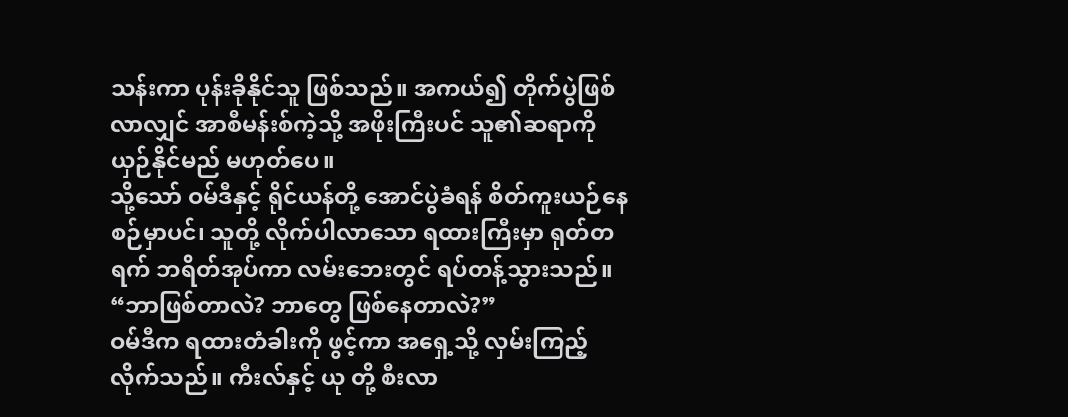သန်းကာ ပုန်းခိုနိုင်သူ ဖြစ်သည်။ အကယ်၍ တိုက်ပွဲဖြစ်လာလျှင် အာစီမန်းစ်ကဲ့သို့ အဖိုးကြီးပင် သူ၏ဆရာကို ယှဉ်နိုင်မည် မဟုတ်ပေ။
သို့သော် ဝမ်ဒီနှင့် ရိုင်ယန်တို့ အောင်ပွဲခံရန် စိတ်ကူးယဉ်နေစဉ်မှာပင်၊ သူတို့ လိုက်ပါလာသော ရထားကြီးမှာ ရုတ်တရက် ဘရိတ်အုပ်ကာ လမ်းဘေးတွင် ရပ်တန့်သွားသည်။
“ဘာဖြစ်တာလဲ? ဘာတွေ ဖြစ်နေတာလဲ?”
ဝမ်ဒီက ရထားတံခါးကို ဖွင့်ကာ အရှေ့သို့ လှမ်းကြည့်လိုက်သည်။ ကီးလ်နှင့် ယု တို့ စီးလာ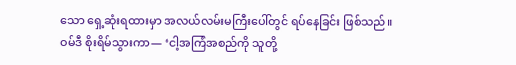သော ရှေ့ဆုံးရထားမှာ အလယ်လမ်းမကြီးပေါ်တွင် ရပ်နေခြင်း ဖြစ်သည်။
ဝမ်ဒီ စိုးရိမ်သွားကာ— ‘ငါ့အကြံအစည်ကို သူတို့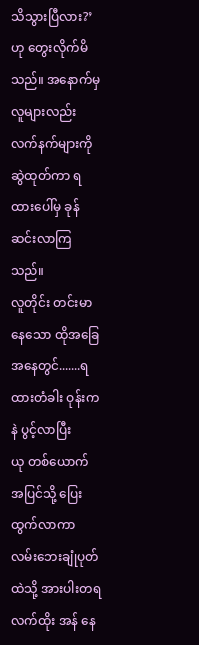သိသွားပြီလား?’ ဟု တွေးလိုက်မိသည်။ အနောက်မှ လူများလည်း လက်နက်များကို ဆွဲထုတ်ကာ ရထားပေါ်မှ ခုန်ဆင်းလာကြသည်။
လူတိုင်း တင်းမာနေသော ထိုအခြေအနေတွင်.......ရထားတံခါး ဝုန်းကနဲ ပွင့်လာပြီး
ယု တစ်ယောက် အပြင်သို့ ပြေးထွက်လာကာ လမ်းဘေးချုံပုတ်ထဲသို့ အားပါးတရ လက်ထိုး အန် နေ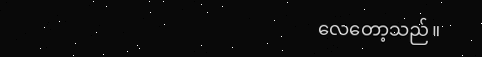လေတော့သည်။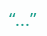“...”